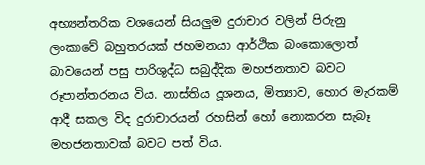අභ්‍යන්තරික වශයෙන් සියලුම දුරාචාර වලින් පිරුනු ලංකාවේ බහුතරයක් ජහමනයා ආර්ථික බංකොලොත් බාවයෙන් පසු පාරිශුද්ධ සබුද්දික මහජනතාව බවට රූපාන්තරනය විය. නාස්තිය දූශනය, මිත්‍යාව, හොර මැරකම් ආදී සකල විද දුරාචාරයන් රහසින් හෝ නොකරන සැබෑ මහජනතාවක් බවට පත් විය.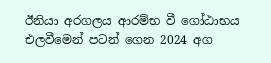ඊනියා අරගලය ආරම්භ වී ගෝඨාභය එලවීමෙන් පටන් ගෙන 2024 අග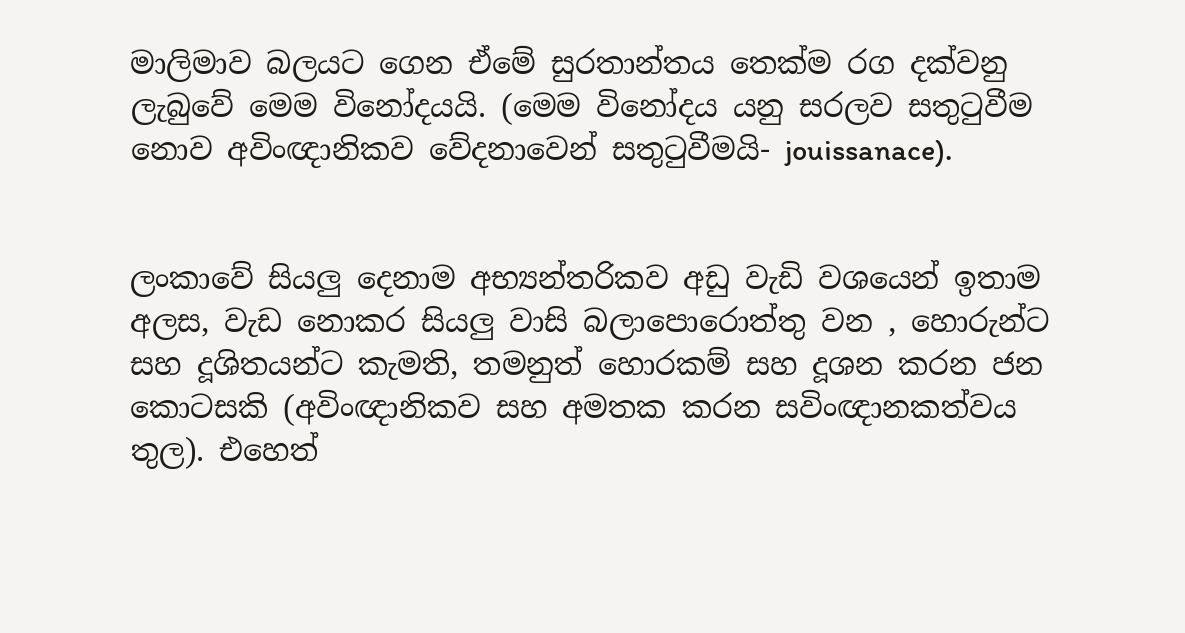මාලිමාව බලයට ගෙන ඒමේ සුරතාන්තය තෙක්ම රග දක්වනු ලැබුවේ මෙම විනෝදයයි. (මෙම විනෝදය යනු සරලව සතුටුවීම නොව අවිංඥානිකව වේදනාවෙන් සතුටුවීමයි- jouissanace).


ලංකාවේ සියලු දෙනාම අභ්‍යන්තරිකව අඩු වැඩි වශයෙන් ඉතාම අලස, වැඩ නොකර සියලු වාසි බලාපොරොත්තු වන , හොරුන්ට සහ දූශිතයන්ට කැමති, තමනුත් හොරකම් සහ දූශන කරන ජන කොටසකි (අවිංඥානිකව සහ අමතක කරන සවිංඥානකත්වය තුල). එහෙත්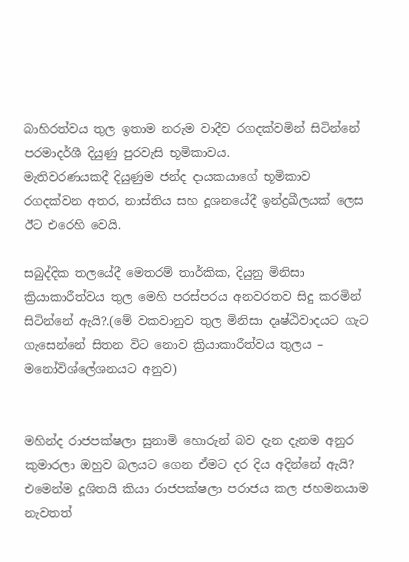බාහිරත්වය තුල ඉතාම නරුම වාදීව රගදක්වමින් සිටින්නේ පරමාදර්ශී දියුණු පුරවැසි භූමිකාවය.
මැතිවරණයකදී දියුණුම ජන්ද දායකයාගේ භූමිකාව රගදක්වන අතර, නාස්තිය සහ දූශනයේදී ඉන්ද්‍රඛීලයක් ලෙස ඊට එරෙහි වෙයි.

සබුද්දික තලයේදී මෙතරම් තාර්කික, දියුනු මිනිසා ක්‍රියාකාරීත්වය තුල මෙහි පරස්පරය අනවරතව සිදු කරමින් සිටින්නේ ඇයි?.(මේ වකවානුව තුල මිනිසා දෘෂ්ඨිවාදයට ගැට ගැසෙන්නේ සිතන විට නොව ක්‍රියාකාරීත්වය තුලය – මනෝවිශ්ලේශනයට අනුව)


මහින්ද රාජපක්ෂලා සුනාමි හොරුන් බව දැන දැනම අනුර කුමාරලා ඔහුව බලයට ගෙන ඒමට දර දිය අදින්නේ ඇයි?
එමෙන්ම දූශිතයි කියා රාජපක්ෂලා පරාජය කල ජහමනයාම නැවතත්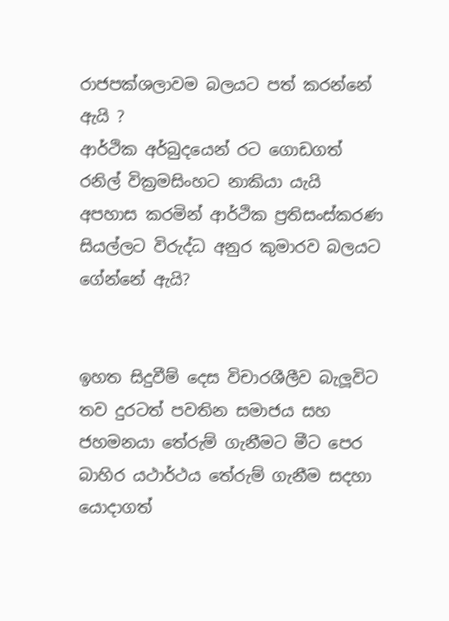රාජපක්ශලාවම බලයට පත් කරන්නේ ඇයි ?
ආර්ථික අර්බුදයෙන් රට ගොඩගත් රනිල් වික්‍රමසිංහට නාකියා යැයි අපහාස කරමින් ආර්ථික ප්‍රතිසංස්කරණ සියල්ලට විරුද්ධ අනුර කුමාරව බලයට ගේන්නේ ඇයි?


ඉහත සිදුවීම් දෙස විචාරශීලීව බැලූවිට තව දුරටත් පවතින සමාජය සහ ජහමනයා තේරුම් ගැනීමට මීට පෙර බාහිර යථාර්ථය තේරුම් ගැනීම සදහා යොදාගත්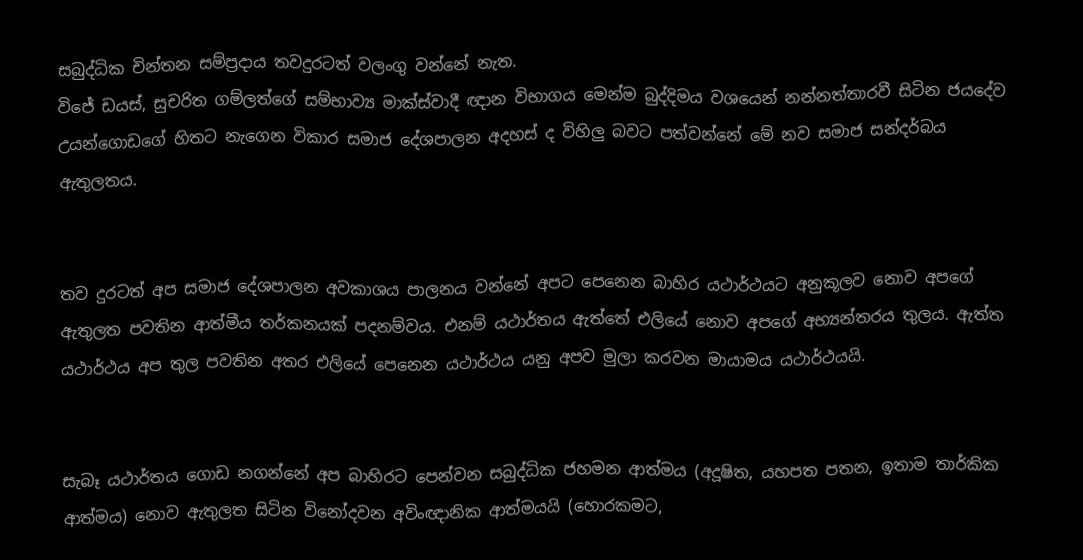සබුද්ධික චින්තන සම්ප්‍රදාය තවදුරටත් වලංගු වන්නේ නැත.
විජේ ඩයස්, සුචරිත ගම්ලත්ගේ සම්භාව්‍ය මාක්ස්වාදී ඥාන විභාගය මෙන්ම බුද්දිමය වශයෙන් නන්නත්තාරවී සිටින ජයදේව උයන්ගොඩගේ හිතට නැගෙන විකාර සමාජ දේශපාලන‍ අදහස් ද විහිලු බවට පත්වන්නේ මේ නව සමාජ සන්දර්බය ඇතුලතය.


තව දුරටත් අප සමාජ දේශපාලන‍ අවකාශය පාලනය වන්නේ අපට පෙනෙන බාහිර යථාර්ථයට අනුකූලව නොව අපගේ ඇතුලත පවතින ආත්මීය තර්කනයක් පදනම්වය. එනම් යථාර්තය ඇත්තේ එලියේ නොව අපගේ අභ්‍යන්තරය තුලය. ඇත්ත යථාර්ථය අප තුල පවතින අතර එලියේ පෙනෙන යථාර්ථය යනු අපව මුලා කරවන මායාමය යථාර්ථයයි.


සැබෑ යථාර්තය ගොඩ නගන්නේ අප බාහිරට පෙන්වන සබුද්ධික ජහමන ආත්මය (අදූෂිත, යහපත පතන, ඉතාම තාර්කික ආත්මය) නොව ඇතුලත සිටින විනෝදවන අවිංඥානික ආත්මයයි (හොරකමට,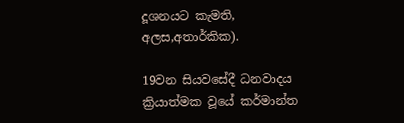දූශනයට කැමති, අලස,අතාර්කික).

19වන සියවසේදී ධනවාදය ක්‍රියාත්මක වූයේ කර්මාන්ත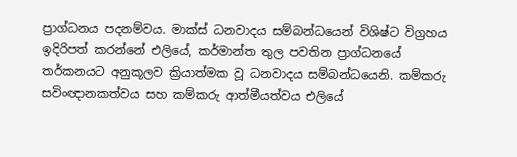ප්‍රාග්ධනය පදනම්වය. මාක්ස් ධනවාදය සම්බන්ධයෙන් විශිෂ්ට විග්‍රහය ඉදිරිපත් කරන්නේ එලියේ, කර්මාන්ත තුල පවතින ප්‍රාග්ධනයේ තර්කනයට අනුකූලව ක්‍රියාත්මක වූ ධනවාදය සම්බන්ධයෙනි. කම්කරු සවිංඥානකත්වය සහ කම්කරු ආත්මීයත්වය එලියේ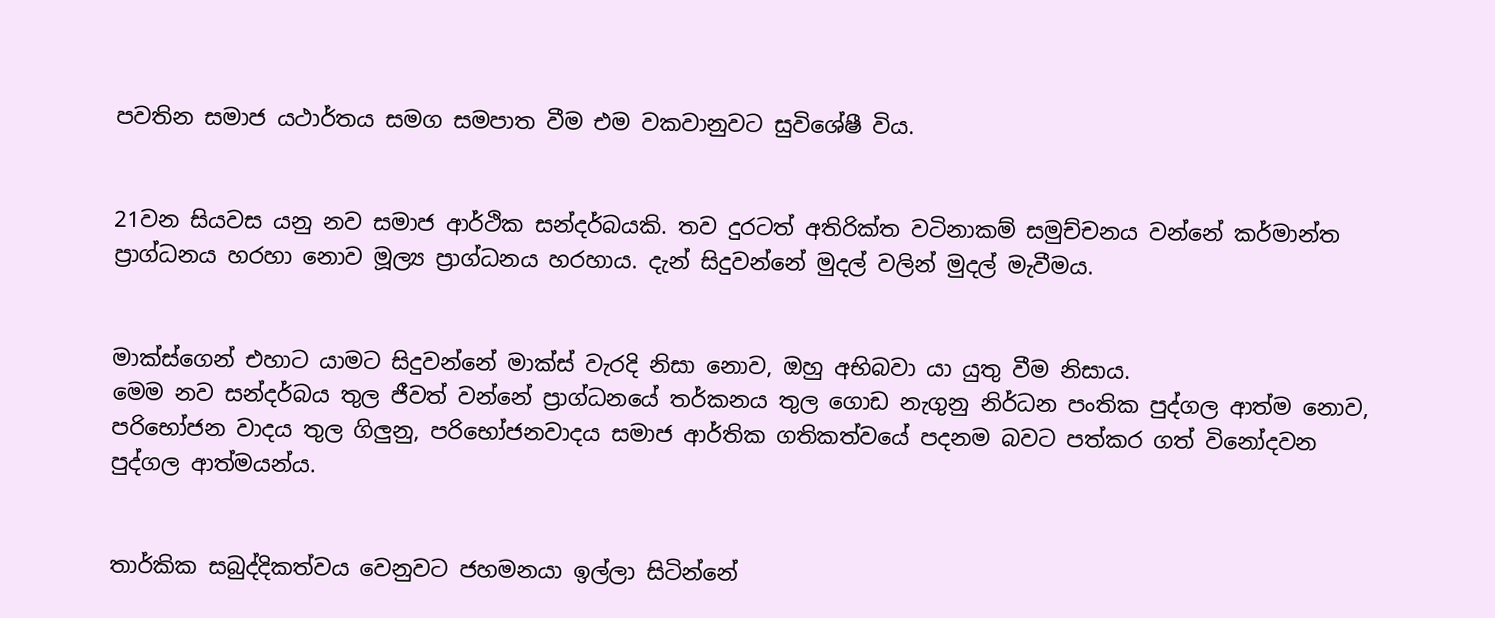පවතින සමාජ යථාර්තය සමග සමපාත වීම එම වකවානුවට සුවිශේෂී විය.


21වන සියවස යනු නව සමාජ ආර්ථික සන්දර්බයකි. තව දුරටත් අතිරික්ත වටිනාකම් සමුච්චනය වන්නේ කර්මාන්ත ප්‍රාග්ධනය හරහා නොව මූල්‍ය ප්‍රාග්ධනය හරහාය. දැන් සිදුවන්නේ මුදල් වලින් මුදල් මැවීමය.


මාක්ස්ගෙන් එහාට යාමට සිදුවන්නේ මාක්ස් වැරදි නිසා නොව, ඔහු අභිබවා යා යුතු වීම නිසාය.
මෙම නව සන්දර්බය තුල ජීවත් වන්නේ ප්‍රාග්ධනයේ තර්කනය තුල ගොඩ නැගුනු නිර්ධන පංතික පුද්ගල ආත්ම නොව, පරිභෝජන වාදය තුල ගිලුනු, පරිභෝජනවාදය සමාජ ආර්තික ගතිකත්වයේ පදනම බවට පත්කර ගත් විනෝදවන පුද්ගල ආත්මයන්ය.


තාර්කික සබුද්දිකත්වය වෙනුවට ජහමනයා ඉල්ලා සිටින්නේ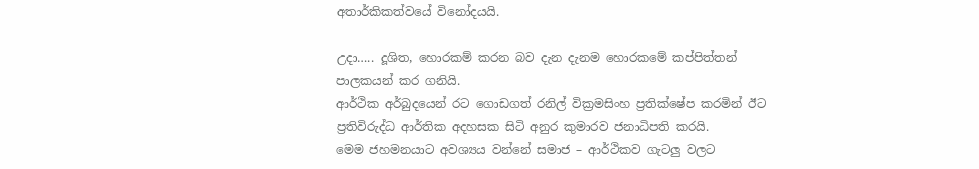අතාර්කිකත්වයේ විනෝදයයි.

උදා….. දූශිත, හොරකම් කරන බව දැන දැනම හොරකමේ කප්පිත්තන් පාලකයන් කර ගනියි.
ආර්ථික අර්බුදයෙන් රට ගොඩගත් රනිල් වික්‍රමසිංහ ප්‍රතික්ෂේප කරමින් ඊට ප්‍රතිවිරුද්ධ ආර්තික අදහසක සිටි අනුර කුමාරව ජනාධිපති කරයි.
මෙම ජහමනයාට අවශ්‍යය වන්නේ සමාජ – ආර්ථිකව ගැටලු වලට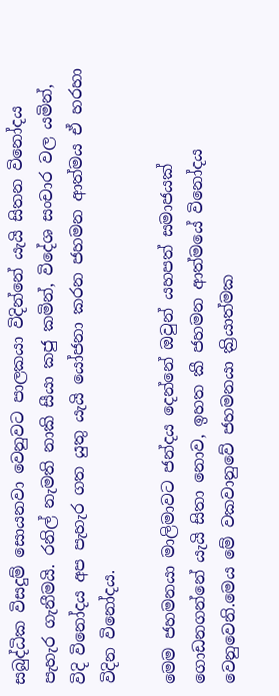සබුද්ධික විසදුම් සොයනවා වෙනුවට පාලකයා විදින්නේ යැයි සිතන විනෝදය පැහැර ගැනීමයි. රනිල් නැමති නාකි සීයා කජු කමින්, විදේශ සංචාර වල යමින්, විදි විනෝදය අප පැහැර ගත යුතු යැයි යෝජනා කරන ජහමන ආත්මය ඒ හරහා විදින විනෝදය.

මෙම ජහමනයා මාලිමාවට ජන්දය දෙන්නේ ඔවුන් යහපත් සමාජයක් ගොඩනගන්නේ යැයි සිතා නොව, ඉහත කී ජහමන ආත්මයේ විනෝදය වෙනුවෙනි.මෙය මේ වකවානුවේ ජහමනයා ක්‍රියාත්මක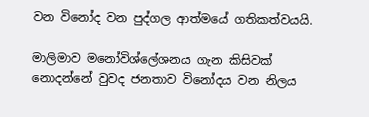වන විනෝද වන පුද්ගල ආත්මයේ ගතිකත්වයයි.

මාලිමාව මනෝවිශ්ලේශනය ගැන කිසිවක් නොදන්නේ වුවද ජනතාව විනෝදය වන නිලය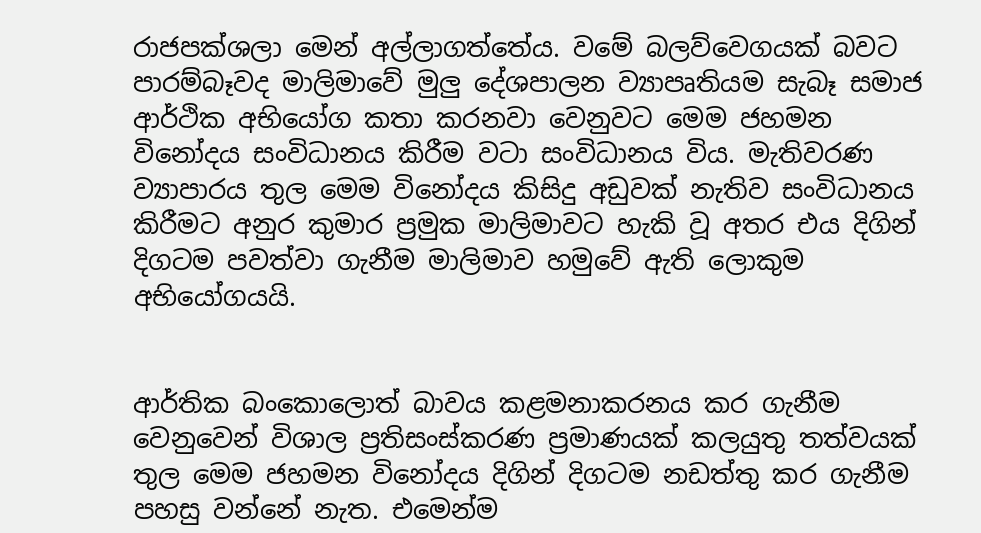රාජපක්ශලා මෙන් අල්ලාගත්තේය. වමේ බලව්වෙගයක් බවට පාරම්බෑවද මාලිමාවේ මුලු දේශපාලන‍ ව්‍යාපෘතියම සැබෑ සමාජ ආර්ථික අභියෝග කතා කරනවා වෙනුවට මෙම ජහමන විනෝදය සංවිධානය කිරීම වටා සංවිධානය විය. මැතිවරණ ව්‍යාපාරය තුල මෙම විනෝදය කිසිදු අඩුවක් නැතිව සංවිධානය කිරීමට අනුර කුමාර ප්‍රමුක මාලිමාවට හැකි වූ අතර එය දිගින් දිගටම පවත්වා ගැනීම මාලිමාව හමුවේ ඇති ලොකුම අභියෝගයයි.


ආර්තික බංකොලොත් බාවය කළමනාකරනය කර ගැනීම වෙනුවෙන් විශාල ප්‍රතිසංස්කරණ ප්‍රමාණයක් කලයුතු තත්වයක් තුල මෙම ජහමන විනෝදය දිගින් දිගටම නඩත්තු කර ගැනීම පහසු වන්නේ නැත. එමෙන්ම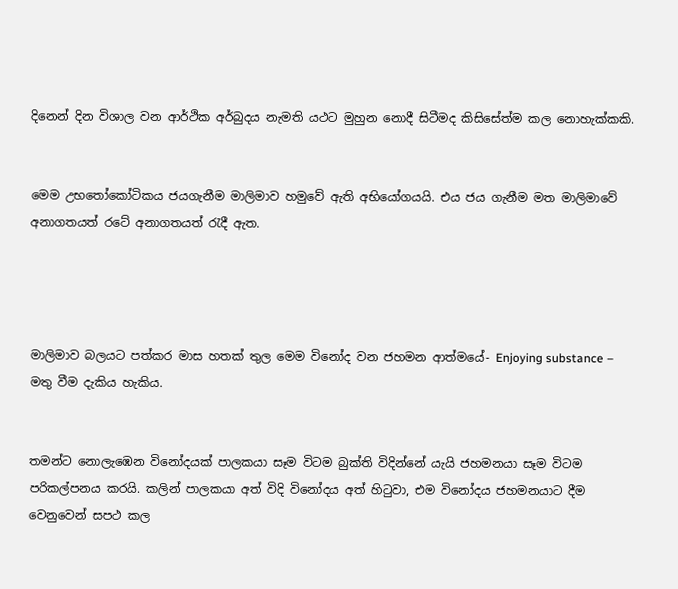දිනෙන් දින විශාල වන ආර්ථික අර්බුදය නැමති යථට මුහුන නොදී සිටීමද කිසිසේත්ම කල නොහැක්කකි.


මෙම උභතෝකෝටිකය ජයගැනීම මාලිමාව හමුවේ ඇති අභියෝගයයි. එය ජය ගැනීම මත මාලිමාවේ අනාගතයත් රටේ අනාගතයත් රැදී ඇත.




මාලිමාව බලයට පත්කර මාස හතක් තුල මෙම විනෝද වන ජහමන ආත්මයේ- Enjoying substance – මතු වීම දැකිය හැකිය.


තමන්ට නොලැඹෙන විනෝදයක් පාලකයා සෑම විටම බුක්ති විදින්නේ යැයි ජහමනයා සෑම විටම පරිකල්පනය කරයි. කලින් පාලකයා අත් විදි විනෝදය අත් හිටුවා, එම විනෝදය ජහමනයාට දීම වෙනුවෙන් සපථ කල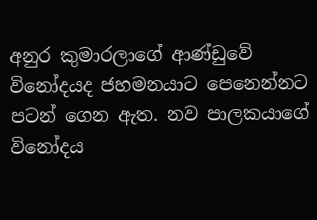අනුර කුමාරලාගේ ආණ්ඩුවේ විනෝදයද ජහමනයාට පෙනෙන්නට පටන් ගෙන ඇත. නව පාලකයාගේ විනෝදය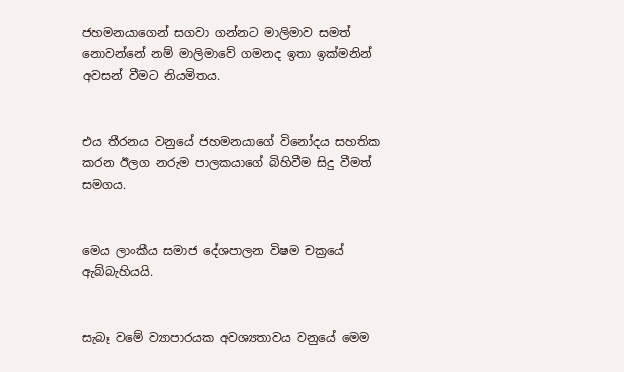ජහමනයාගෙන් සගවා ගන්නට මාලිමාව සමත් නොවන්නේ නම් මාලිමාවේ ගමනද ඉතා ඉක්මනින් අවසන් වීමට නියමිතය.


එය තීරනය වනුයේ ජහමනයාගේ විනෝදය සහතික කරන ඊලග නරුම පාලකයාගේ බිහිවීම සිදු වීමත් සමගය.


මෙය ලාංකීය සමාජ දේශපාලන‍ විෂම චක්‍රයේ ඇබ්බැහියයි.


සැබෑ වමේ ව්‍යාපාරයක අවශ්‍යතාවය වනුයේ මෙම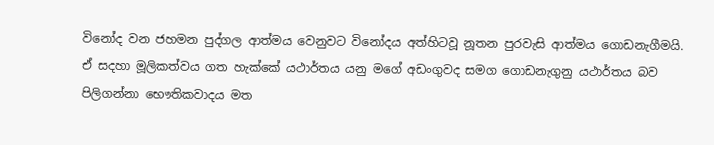විනෝද වන ජහමන පුද්ගල ආත්මය වෙනුවට විනෝදය අත්හිටවූ නූතන පුරවැසි ආත්මය ගොඩනැගීමයි.
ඒ සදහා මූලිකත්වය ගත හැක්කේ යථාර්තය යනු මගේ අඩංගුවද සමග ගොඩනැගුනු යථාර්තය බව පිලිගන්නා භෞතිකවාදය මත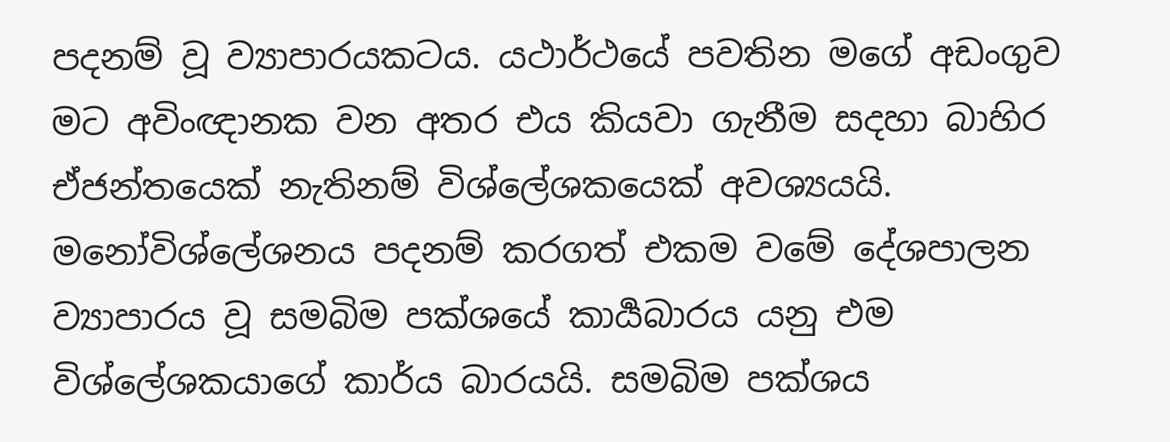පදනම් වූ ව්‍යාපාරයකටය. යථාර්ථයේ පවතින මගේ අඩංගුව මට අවිංඥානක වන අතර එය කියවා ගැනීම සදහා බාහිර ඒජන්තයෙක් නැතිනම් විශ්ලේශකයෙක් අවශ්‍යයයි. මනෝවිශ්ලේශනය පදනම් කරගත් එකම වමේ දේශපාලන‍ ව්‍යාපාරය වූ සමබිම පක්ශයේ කාර්‍යබාරය යනු එම විශ්ලේශකයාගේ කාර්ය බාරයයි. සමබිම පක්ශය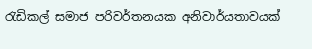රැඩිකල් සමාජ පරිවර්තනයක අනිවාර්යතාවයක්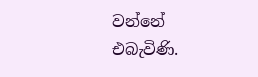වන්නේ එබැවිණි.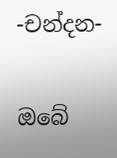-චන්දන-

ඔබේ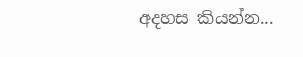අදහස කියන්න...